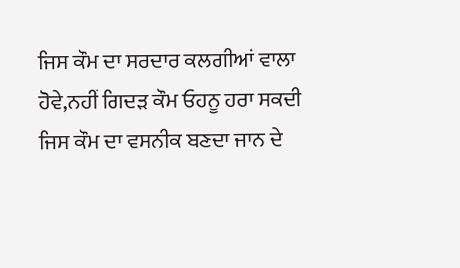ਜਿਸ ਕੌਮ ਦਾ ਸਰਦਾਰ ਕਲਗੀਆਂ ਵਾਲਾ ਹੋਵੇ,ਨਹੀਂ ਗਿਦੜ ਕੌਮ ਓਹਨੂ ਹਰਾ ਸਕਦੀ
ਜਿਸ ਕੌਮ ਦਾ ਵਸਨੀਕ ਬਣਦਾ ਜਾਨ ਦੇ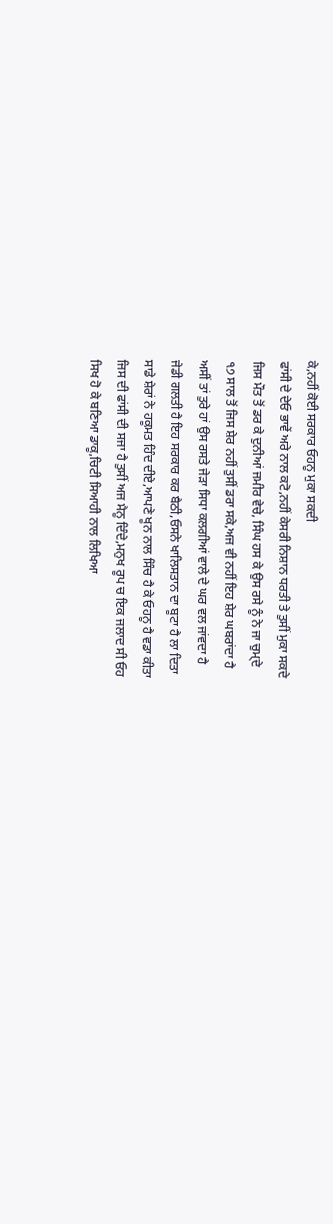ਕੇ,ਨਹੀਂ ਕੋਈ ਸਰਕਾਰ ਓਹਨੂ ਮੁਕਾ ਸਕਦੀ
ਫਾਂਸੀ ਦੇ ਦੇਓ ਭਾਵੇਂ ਅਰੇ ਨਾਲ ਕਟੋ,ਨਹੀਂ ਕੇਸਰੀ ਨਿਸ਼ਾਨ ਧਰਤੀ ਤੇ ਤੁਸੀਂ ਮੁਕਾ ਸਕਦੇ
ਜਿਸ ਮੌਤ ਤੋਂ ਡਰ ਕੇ ਦੁਨੀਆਂ ਜਮੀਰ ਵੇਚੇ, ਸਿੰਘ ਹਸ ਕੇ ਉਸ ਰਸੇ ਨੂੰ ਨੇ ਜਾ ਚੁਮ੍ਦੇ
੧੭ ਸਾਲ ਤੋਂ ਜਿਸ ਸ਼ੇਰ ਨਹੀਂ ਤੁਸੀਂ ਡਰਾ ਸਕੇ,ਅਜ ਵੀ ਨਹੀਂ ਇਹ ਸ਼ੇਰ ਘਬਰਾਂਦਾ ਹੈ
ਅਸੀਂ ਤਾਂ ਤੁਰੇ ਹਾਂ ਉਸ ਰਸਤੇ ਜੇੜਾ ਸਿਧਾ ਕਲਗੀਆਂ ਵਾਲੇ ਦੇ ਘਰ ਵਲ ਜਾਂਵਦਾ ਹੈ
ਜੇਡੀ ਗਲਤੀ ਹੈ ਇਹ ਸਰਕਾਰ ਕਰ ਬੈਠੀ,ਓਸਨੇ ਖਾਲਿਸਤਾਨ ਦਾ ਬੂਟਾ ਹੈ ਲਾ ਦਿਤਾ
ਸਾਡੇ ਸ਼ੇਰਾਂ ਨੇ ਹਕੂਮਤ ਹਿੰਦ ਦੀਏ,ਆਪਣੇ ਖੂਨ ਨਾਲ ਸਿੰਚ ਹੈ ਕੇ ਓਹਨੂ ਹੈ ਵਡਾ ਕੀਤਾ
ਜਿਸ ਦੀ ਫਾਂਸੀ ਦੀ ਸਜਾ ਹੈ ਤੁਸੀਂ ਅਜ ਮੈਨੂ ਦਿੰਦੇ,ਮਨੁਖ ਰੂਪ ਚ ਇਕ ਜਲਾਦ ਸੀ ਓਹ
ਸਿਖ ਹੋ ਕੇ ਬਣਿਆ ਡਾਕੂ,ਚਿਟੀ ਸਿਆਹੀ ਨਾਲ ਲਿਖਿਆ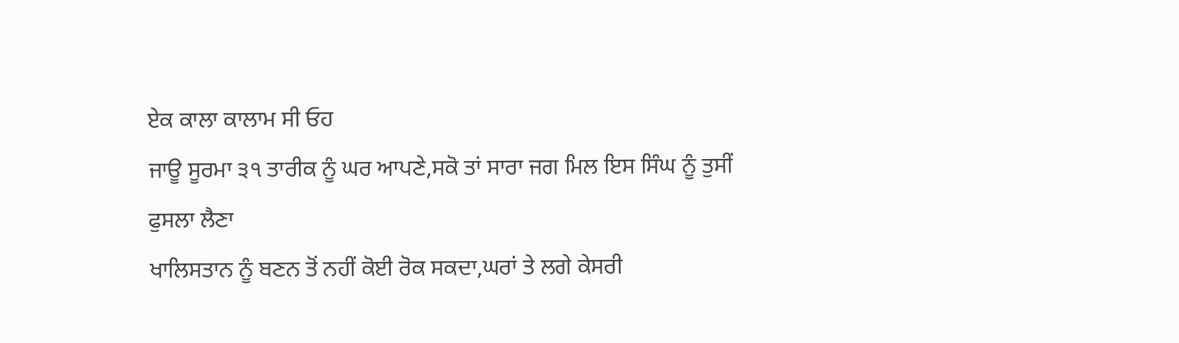ਏਕ ਕਾਲਾ ਕਾਲਾਮ ਸੀ ਓਹ
ਜਾਊ ਸੂਰਮਾ ੩੧ ਤਾਰੀਕ ਨੂੰ ਘਰ ਆਪਣੇ,ਸਕੋ ਤਾਂ ਸਾਰਾ ਜਗ ਮਿਲ ਇਸ ਸਿੰਘ ਨੂੰ ਤੁਸੀਂ ਫੁਸਲਾ ਲੈਣਾ
ਖਾਲਿਸਤਾਨ ਨੂੰ ਬਣਨ ਤੋਂ ਨਹੀਂ ਕੋਈ ਰੋਕ ਸਕਦਾ,ਘਰਾਂ ਤੇ ਲਗੇ ਕੇਸਰੀ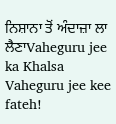ਨਿਸ਼ਾਨਾ ਤੋਂ ਅੰਦਾਜ਼ਾ ਲਾ ਲੈਣਾVaheguru jee ka Khalsa Vaheguru jee kee fateh!